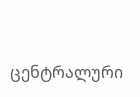ცენტრალური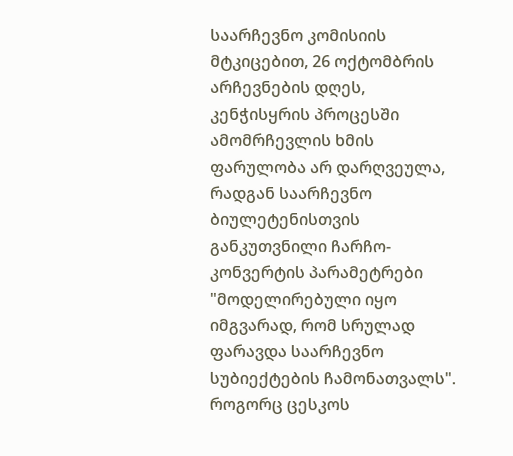საარჩევნო კომისიის მტკიცებით, 26 ოქტომბრის არჩევნების დღეს, კენჭისყრის პროცესში ამომრჩევლის ხმის ფარულობა არ დარღვეულა, რადგან საარჩევნო ბიულეტენისთვის განკუთვნილი ჩარჩო-კონვერტის პარამეტრები "მოდელირებული იყო იმგვარად, რომ სრულად ფარავდა საარჩევნო სუბიექტების ჩამონათვალს".
როგორც ცესკოს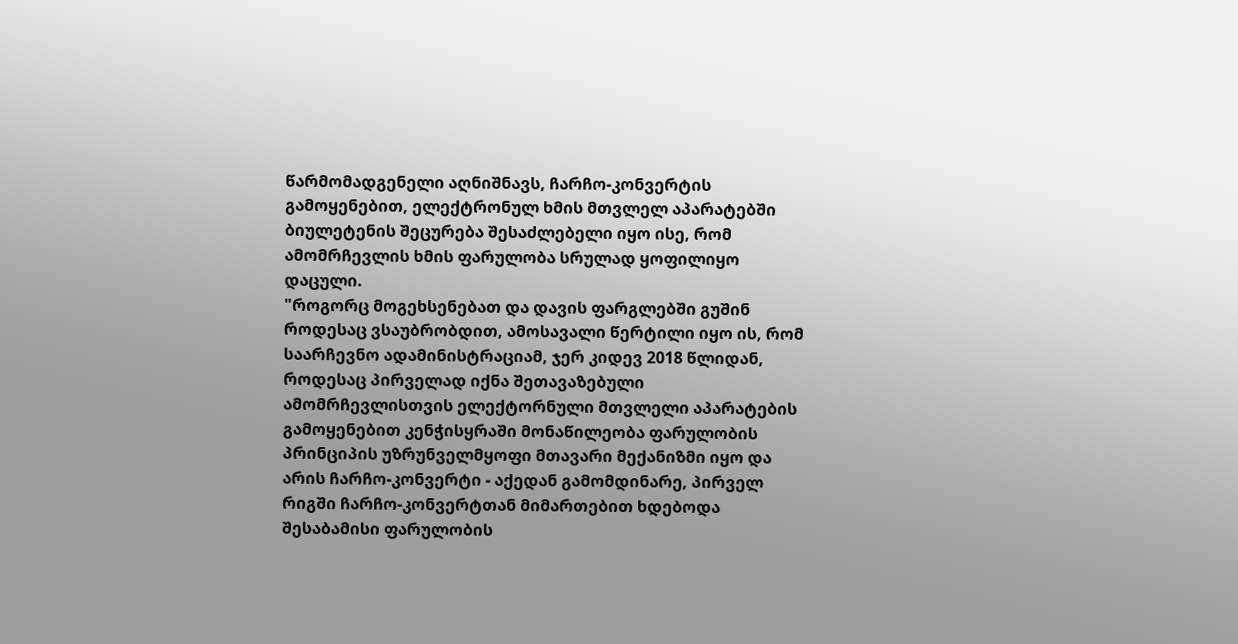წარმომადგენელი აღნიშნავს, ჩარჩო-კონვერტის გამოყენებით, ელექტრონულ ხმის მთვლელ აპარატებში ბიულეტენის შეცურება შესაძლებელი იყო ისე, რომ ამომრჩევლის ხმის ფარულობა სრულად ყოფილიყო დაცული.
"როგორც მოგეხსენებათ და დავის ფარგლებში გუშინ როდესაც ვსაუბრობდით, ამოსავალი წერტილი იყო ის, რომ საარჩევნო ადამინისტრაციამ, ჯერ კიდევ 2018 წლიდან, როდესაც პირველად იქნა შეთავაზებული ამომრჩევლისთვის ელექტორნული მთვლელი აპარატების გამოყენებით კენჭისყრაში მონაწილეობა ფარულობის პრინციპის უზრუნველმყოფი მთავარი მექანიზმი იყო და არის ჩარჩო-კონვერტი - აქედან გამომდინარე, პირველ რიგში ჩარჩო-კონვერტთან მიმართებით ხდებოდა შესაბამისი ფარულობის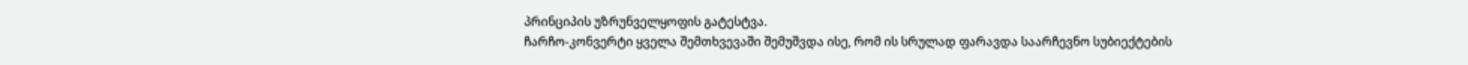პრინციპის უზრუნველყოფის გატესტვა.
ჩარჩო-კონვერტი ყველა შემთხვევაში შემუშვდა ისე, რომ ის სრულად ფარავდა საარჩევნო სუბიექტების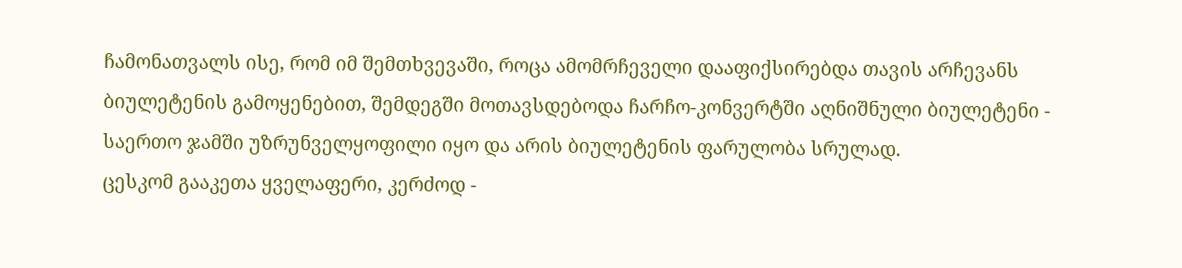ჩამონათვალს ისე, რომ იმ შემთხვევაში, როცა ამომრჩეველი დააფიქსირებდა თავის არჩევანს ბიულეტენის გამოყენებით, შემდეგში მოთავსდებოდა ჩარჩო-კონვერტში აღნიშნული ბიულეტენი - საერთო ჯამში უზრუნველყოფილი იყო და არის ბიულეტენის ფარულობა სრულად.
ცესკომ გააკეთა ყველაფერი, კერძოდ -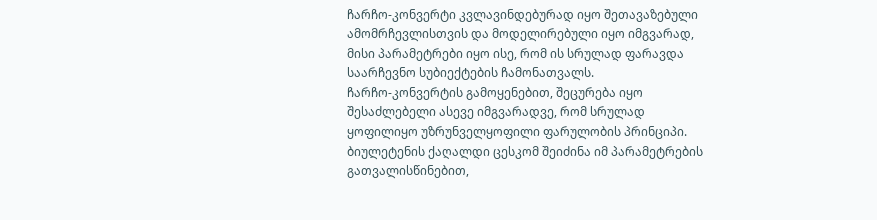ჩარჩო-კონვერტი კვლავინდებურად იყო შეთავაზებული ამომრჩევლისთვის და მოდელირებული იყო იმგვარად, მისი პარამეტრები იყო ისე, რომ ის სრულად ფარავდა საარჩევნო სუბიექტების ჩამონათვალს.
ჩარჩო-კონვერტის გამოყენებით, შეცურება იყო შესაძლებელი ასევე იმგვარადვე, რომ სრულად ყოფილიყო უზრუნველყოფილი ფარულობის პრინციპი.
ბიულეტენის ქაღალდი ცესკომ შეიძინა იმ პარამეტრების გათვალისწინებით,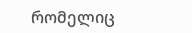რომელიც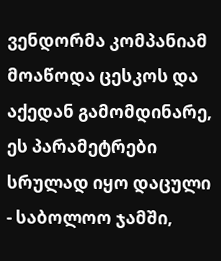ვენდორმა კომპანიამ მოაწოდა ცესკოს და აქედან გამომდინარე, ეს პარამეტრები სრულად იყო დაცული - საბოლოო ჯამში,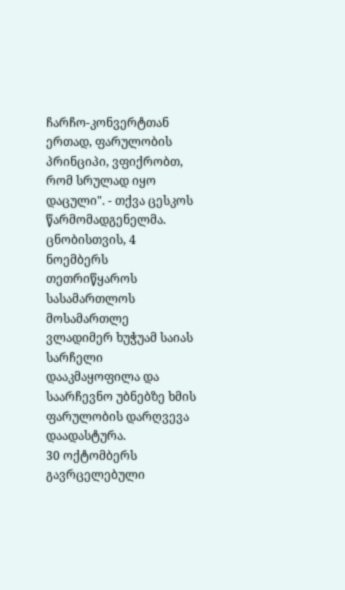ჩარჩო-კონვერტთან ერთად, ფარულობის პრინციპი, ვფიქრობთ, რომ სრულად იყო დაცული". - თქვა ცესკოს წარმომადგენელმა.
ცნობისთვის, 4 ნოემბერს თეთრიწყაროს სასამართლოს მოსამართლე ვლადიმერ ხუჭუამ საიას სარჩელი დააკმაყოფილა და საარჩევნო უბნებზე ხმის ფარულობის დარღვევა დაადასტურა.
30 ოქტომბერს გავრცელებული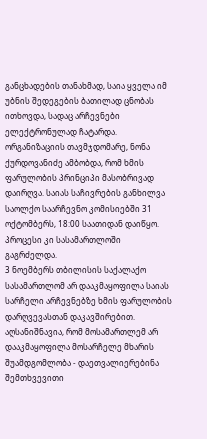განცხადების თანახმად, საია ყველა იმ უბნის შედეგების ბათილად ცნობას ითხოვდა, სადაც არჩევნები ელექტრონულად ჩატარდა. ორგანიზაციის თავმჯდომარე, ნონა ქურდოვანიძე ამბობდა, რომ ხმის ფარულობის პრინციპი მასობრივად დაირღვა. საიას საჩივრების განხილვა საოლქო საარჩევნო კომისიებში 31 ოქტომბერს, 18:00 საათიდან დაიწყო. პროცესი კი სასამართლოში გაგრძელდა.
3 ნოემბერს თბილისის საქალაქო სასამართლომ არ დააკმაყოფილა საიას სარჩელი არჩევნებზე ხმის ფარულობის დარღვევასთან დაკავშირებით. აღსანიშნავია, რომ მოსამართლემ არ დააკმაყოფილა მოსარჩელე მხარის შუამდგომლობა - დაეთვალიერებინა შემთხვევითი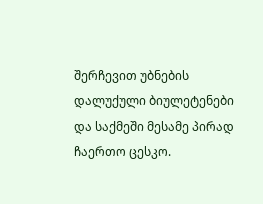შერჩევით უბნების დალუქული ბიულეტენები და საქმეში მესამე პირად ჩაერთო ცესკო.